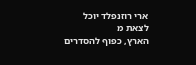ארי רוזנפלד יוכל לצאת מ
הארץ, כפוף להסדרים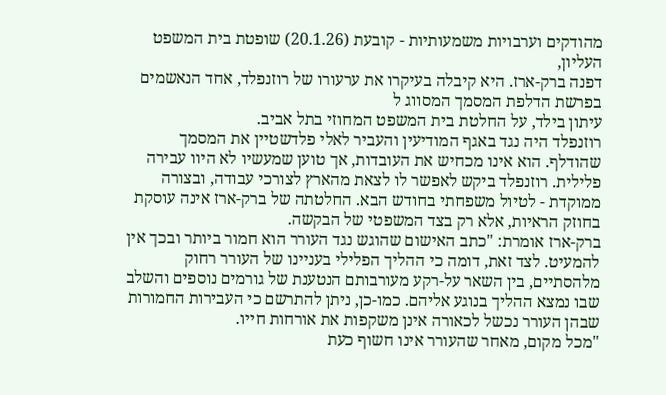מהודקים וערבויות משמעותיות - קובעת (20.1.26) שופטת בית המשפט העליון,
דפנה ברק-ארז. היא קיבלה בעיקרו את ערעורו של רוזנפלד, אחד הנאשמים בפרשת הדלפת המסמך המסווג ל
עיתון בילד, על החלטת בית המשפט המחוזי בתל אביב.
רוזנפלד היה נגד באגף המודיעין והעביר לאלי פלדשטיין את המסמך שהודלף. הוא אינו מכחיש את העובדות, אך טוען שמעשיו לא היוו עבירה פלילית. רוזנפלד ביקש לאפשר לו לצאת מהארץ לצורכי עבודה, ובצורה ממוקדת - לטיול משפחתי בחודש הבא. החלטתה של ברק-ארז אינה עוסקת בחוזק הראיות, אלא רק בצד המשפטי של הבקשה.
ברק-ארז אומרת: "כתב האישום שהוגש נגד העורר הוא חמור ביותר ובכך אין להמעיט. לצד זאת, דומה כי ההליך הפלילי בעניינו של העורר רחוק מלהסתיים, בין השאר על-רקע מעורבותם הנטענת של גורמים נוספים והשלב שבו נמצא ההליך בנוגע אליהם. כמו-כן, ניתן להתרשם כי העבירות החמורות שבהן העורר נכשל לכאורה אינן משקפות את אורחות חייו.
"מכל מקום, מאחר שהעורר אינו חשוף כעת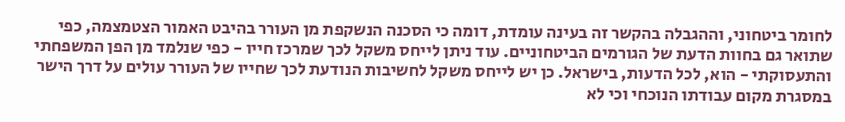לחומר ביטחוני, וההגבלה בהקשר זה בעינה עומדת, דומה כי הסכנה הנשקפת מן העורר בהיבט האמור הצטמצמה, כפי שתואר גם בחוות הדעת של הגורמים הביטחוניים. עוד ניתן לייחס משקל לכך שמרכז חייו - כפי שנלמד מן הפן המשפחתי והתעסוקתי - הוא, לכל הדעות, בישראל. כן יש לייחס משקל לחשיבות הנודעת לכך שחייו של העורר עולים על דרך הישר במסגרת מקום עבודתו הנוכחי וכי לא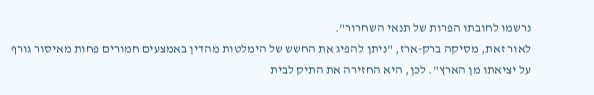נרשמו לחובתו הפרות של תנאי השחרור".
לאור זאת, מסיקה ברק-ארז, "ניתן להפיג את החשש של הימלטות מהדין באמצעים חמורים פחות מאיסור גורף על יציאתו מן הארץ". לכן, היא החזירה את התיק לבית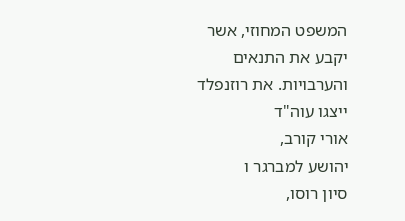המשפט המחוזי, אשר יקבע את התנאים והערבויות. את רוזנפלד ייצגו עוה"ד
אורי קורב,
יהושע למברגר ו
סיון רוסו,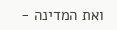ואת המדינה -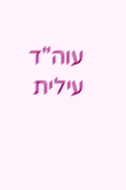עוה"ד עילית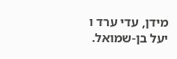מידן, עדי ערד ו
יעל בן-שמואל.